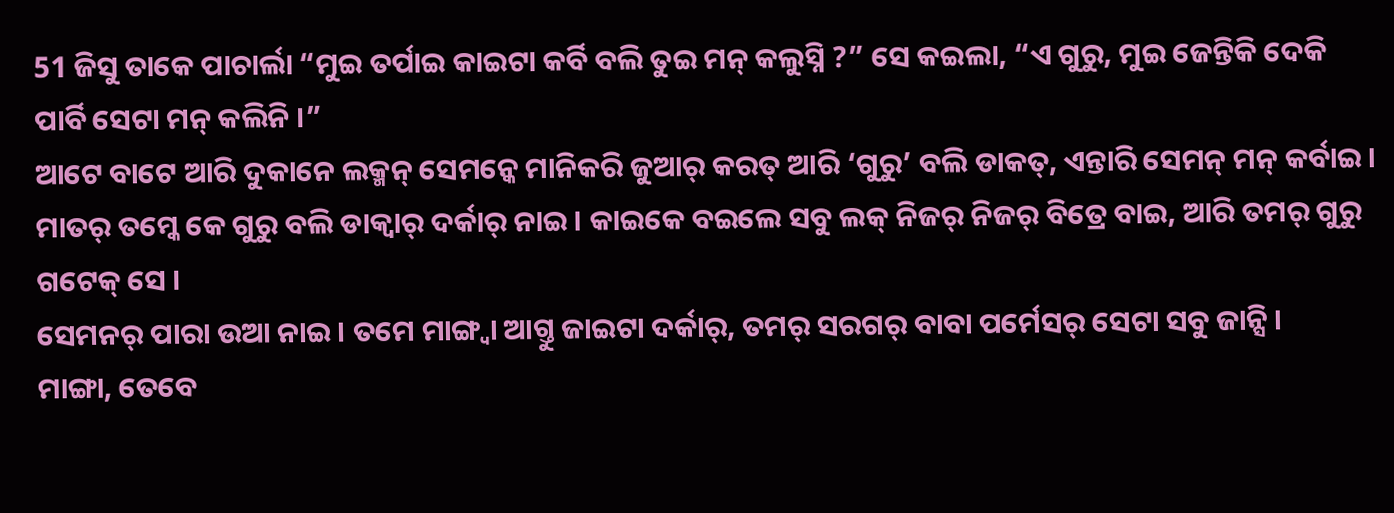51 ଜିସୁ ତାକେ ପାଚାର୍ଲା “ମୁଇ ତର୍ପାଇ କାଇଟା କର୍ବି ବଲି ତୁଇ ମନ୍ କଲୁସ୍ନି ?” ସେ କଇଲା, “ଏ ଗୁରୁ, ମୁଇ ଜେନ୍ତିକି ଦେକି ପାର୍ବି ସେଟା ମନ୍ କଲିନି ।”
ଆଟେ ବାଟେ ଆରି ଦୁକାନେ ଲକ୍ମନ୍ ସେମନ୍କେ ମାନିକରି ଜୁଆର୍ କରତ୍ ଆରି ‘ଗୁରୁ’ ବଲି ଡାକତ୍, ଏନ୍ତାରି ସେମନ୍ ମନ୍ କର୍ବାଇ ।
ମାତର୍ ତମ୍କେ କେ ଗୁରୁ ବଲି ଡାକ୍ବାର୍ ଦର୍କାର୍ ନାଇ । କାଇକେ ବଇଲେ ସବୁ ଲକ୍ ନିଜର୍ ନିଜର୍ ବିତ୍ରେ ବାଇ, ଆରି ତମର୍ ଗୁରୁ ଗଟେକ୍ ସେ ।
ସେମନର୍ ପାରା ଉଆ ନାଇ । ତମେ ମାଙ୍ଗ୍ବା ଆଗ୍ତୁ ଜାଇଟା ଦର୍କାର୍, ତମର୍ ସରଗର୍ ବାବା ପର୍ମେସର୍ ସେଟା ସବୁ ଜାନ୍ସି ।
ମାଙ୍ଗା, ତେବେ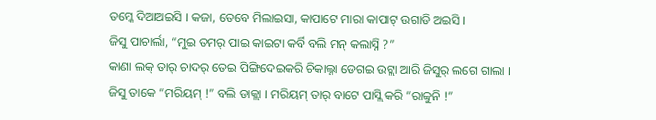ତମ୍କେ ଦିଆଅଇସି । କଜା, ତେବେ ମିଲାଇସା, କାପାଟେ ମାରା କାପାଟ୍ ଉଗାଡି ଅଇସି ।
ଜିସୁ ପାଚାର୍ଲା, “ମୁଇ ତମର୍ ପାଇ କାଇଟା କର୍ବି ବଲି ମନ୍ କଲାସ୍ନି ?”
କାଣା ଲକ୍ ତାର୍ ଚାଦର୍ ତେଇ ପିଙ୍ଗିଦେଇକରି ଚିକାଲ୍ନା ଡେଗଇ ଉଟ୍ଲା ଆରି ଜିସୁର୍ ଲଗେ ଗାଲା ।
ଜିସୁ ତାକେ “ମରିୟମ୍ !” ବଲି ଡାକ୍ଲା । ମରିୟମ୍ ତାର୍ ବାଟେ ପାସ୍ଲି କରି “ରାବ୍ବୁନି !”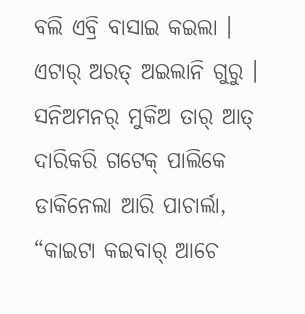ବଲି ଏବ୍ରି ବାସାଇ କଇଲା । ଏଟାର୍ ଅରତ୍ ଅଇଲାନି ଗୁରୁ ।
ସନିଅମନର୍ ମୁକିଅ ତାର୍ ଆତ୍ ଦାରିକରି ଗଟେକ୍ ପାଲିକେ ଡାକିନେଲା ଆରି ପାଚାର୍ଲା, “କାଇଟା କଇବାର୍ ଆଚେ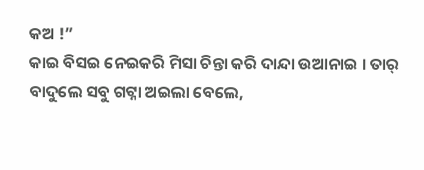କଅ !”
କାଇ ବିସଇ ନେଇକରି ମିସା ଚିନ୍ତା କରି ଦାନ୍ଦା ଉଆନାଇ । ତାର୍ ବାଦୁଲେ ସବୁ ଗଟ୍ନା ଅଇଲା ବେଲେ,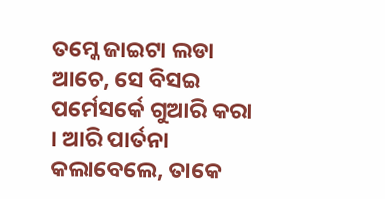ତମ୍କେ ଜାଇଟା ଲଡା ଆଚେ, ସେ ବିସଇ ପର୍ମେସର୍କେ ଗୁଆରି କରା । ଆରି ପାର୍ତନା କଲାବେଲେ, ତାକେ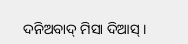ଦନିଅବାଦ୍ ମିସା ଦିଆସ୍ ।